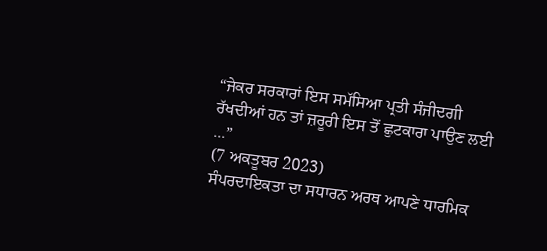“ਜੇਕਰ ਸਰਕਾਰਾਂ ਇਸ ਸਮੱਸਿਆ ਪ੍ਰਤੀ ਸੰਜੀਦਗੀ ਰੱਖਦੀਆਂ ਹਨ ਤਾਂ ਜ਼ਰੂਰੀ ਇਸ ਤੋਂ ਛੁਟਕਾਰਾ ਪਾਉਣ ਲਈ ...”
(7 ਅਕਤੂਬਰ 2023)
ਸੰਪਰਦਾਇਕਤਾ ਦਾ ਸਧਾਰਨ ਅਰਥ ਆਪਣੇ ਧਾਰਮਿਕ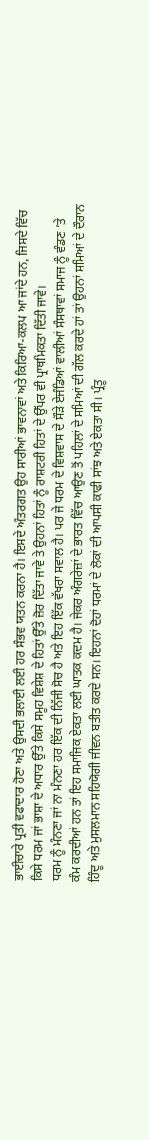ਭਾਈਚਾਰੇ ਪ੍ਰਤੀ ਵਫਾਦਾਰ ਹੋਣਾ ਅਤੇ ਉਸਦੀ ਭਲਾਈ ਲਈ ਹਰ ਸੰਭਵ ਯਤਨ ਕਰਨਾ ਹੈ। ਇਸਦੇ ਅੰਤਰਗਤ ਉਹ ਸਾਰੀਆਂ ਭਾਵਨਾਵਾਂ ਅਤੇ ਕਿਰਿਆ-ਕਲਪ ਆ ਜਾਂਦੇ ਹਨ, ਜਿਸਦੇ ਵਿੱਚ ਕਿਸੇ ਧਰਮ ਜਾਂ ਭਾਸ਼ਾ ਦੇ ਅਧਾਰ ਉੱਤੇ ਕਿਸੇ ਸਮੂਹ ਵਿਸ਼ੇਸ਼ ਦੇ ਹਿਤਾਂ ਉੱਤੇ ਜ਼ੋਰ ਦਿੱਤਾ ਜਾਵੇ ਤੇ ਉਹਨਾਂ ਹਿਤਾਂ ਨੂੰ ਰਾਸ਼ਟਰੀ ਹਿਤਾਂ ਦੇ ਉੱਪਰ ਵੀ ਪ੍ਰਾਥਮਿਕਤਾ ਦਿੱਤੀ ਜਾਵੇ।
ਧਰਮ ਨੂੰ ਮੰਨਣਾ ਜਾਂ ਨਾ ਮੰਨਣਾ ਹਰ ਇੱਕ ਦੀ ਨਿੱਜੀ ਸੋਚ ਹੈ ਅਤੇ ਇਹ ਇੱਕ ਵੱਖਰਾ ਸਵਾਲ ਹੈ। ਪਰ ਜੇ ਧਰਮ ਦੇ ਵਿਸ਼ਵਾਸ ਦੇ ਸੌੜੇ ਏਜੰਡਿਆਂ ਵਾਲੀਆਂ ਸੰਸਥਾਵਾਂ ਸਮਾਜ ਨੂੰ ਵੰਡਣ ’ਤੇ ਕੰਮ ਕਰਦੀਆਂ ਹਨ ਤਾਂ ਇਹ ਸਮਾਜਿਕ ਏਕਤਾ ਲਈ ਘਾਤਕ ਕਦਮ ਹੈ। ਜੇਕਰ ਅੰਗਰੇਜ਼ਾਂ ਦੇ ਭਾਰਤ ਵਿੱਚ ਆਉਣ ਤੋਂ ਪਹਿਲਾਂ ਦੇ ਸਮਿਆਂ ਦੀ ਗੱਲ ਕਰਦੇ ਹਾਂ ਤਾਂ ਉਹਨਾਂ ਸਮਿਆਂ ਦੇ ਦੌਰਾਨ ਹਿੰਦੂ ਅਤੇ ਮੁਸਲਮਾਨ ਸਹਿਯੋਗੀ ਜੀਵਨ ਬਤੀਤ ਕਰਦੇ ਸਨ। ਇਹਨਾਂ ਦੋਹਾਂ ਧਰਮਾਂ ਦੇ ਲੋਕਾਂ ਦੀ ਆਪਸੀ ਕਾਫੀ ਸਾਂਝ ਅਤੇ ਏਕਤਾ ਸੀ। ਪ੍ਰੰਤੂ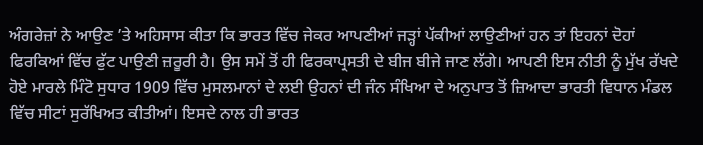ਅੰਗਰੇਜ਼ਾਂ ਨੇ ਆਉਣ ’ਤੇ ਅਹਿਸਾਸ ਕੀਤਾ ਕਿ ਭਾਰਤ ਵਿੱਚ ਜੇਕਰ ਆਪਣੀਆਂ ਜੜ੍ਹਾਂ ਪੱਕੀਆਂ ਲਾਉਣੀਆਂ ਹਨ ਤਾਂ ਇਹਨਾਂ ਦੋਹਾਂ ਫਿਰਕਿਆਂ ਵਿੱਚ ਫੁੱਟ ਪਾਉਣੀ ਜ਼ਰੂਰੀ ਹੈ। ਉਸ ਸਮੇਂ ਤੋਂ ਹੀ ਫਿਰਕਾਪ੍ਰਸਤੀ ਦੇ ਬੀਜ ਬੀਜੇ ਜਾਣ ਲੱਗੇ। ਆਪਣੀ ਇਸ ਨੀਤੀ ਨੂੰ ਮੁੱਖ ਰੱਖਦੇ ਹੋਏ ਮਾਰਲੇ ਮਿੰਟੋ ਸੁਧਾਰ 1909 ਵਿੱਚ ਮੁਸਲਮਾਨਾਂ ਦੇ ਲਈ ਉਹਨਾਂ ਦੀ ਜੰਨ ਸੰਖਿਆ ਦੇ ਅਨੁਪਾਤ ਤੋਂ ਜ਼ਿਆਦਾ ਭਾਰਤੀ ਵਿਧਾਨ ਮੰਡਲ ਵਿੱਚ ਸੀਟਾਂ ਸੁਰੱਖਿਅਤ ਕੀਤੀਆਂ। ਇਸਦੇ ਨਾਲ ਹੀ ਭਾਰਤ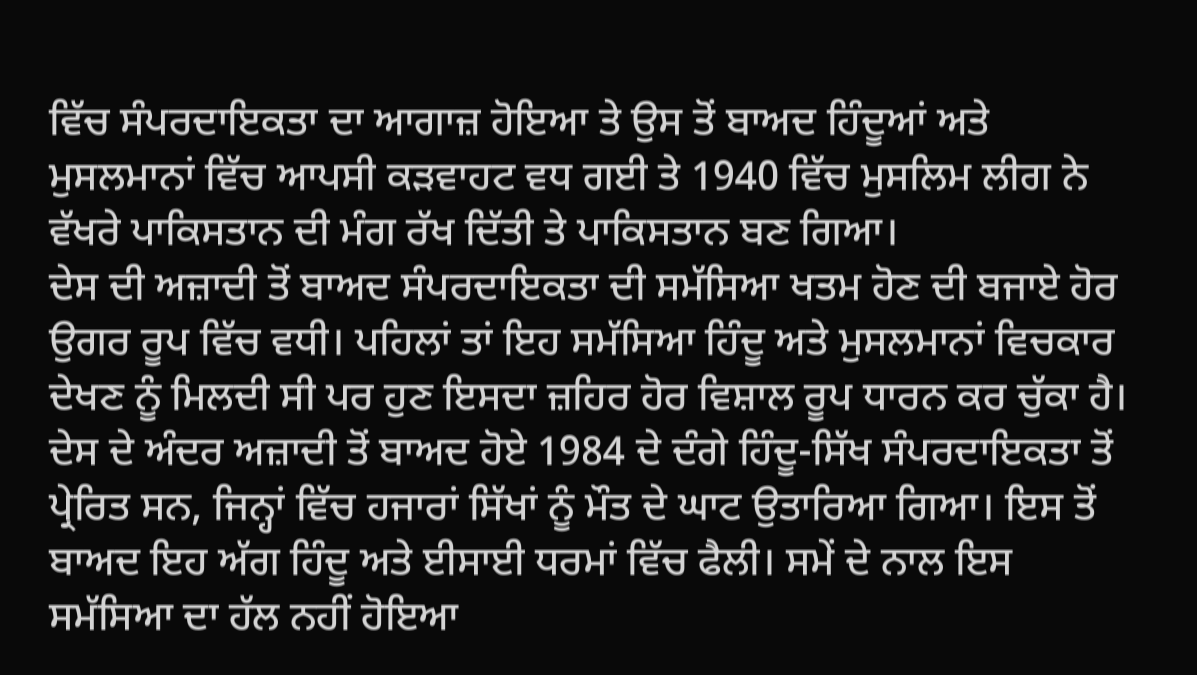ਵਿੱਚ ਸੰਪਰਦਾਇਕਤਾ ਦਾ ਆਗਾਜ਼ ਹੋਇਆ ਤੇ ਉਸ ਤੋਂ ਬਾਅਦ ਹਿੰਦੂਆਂ ਅਤੇ ਮੁਸਲਮਾਨਾਂ ਵਿੱਚ ਆਪਸੀ ਕੜਵਾਹਟ ਵਧ ਗਈ ਤੇ 1940 ਵਿੱਚ ਮੁਸਲਿਮ ਲੀਗ ਨੇ ਵੱਖਰੇ ਪਾਕਿਸਤਾਨ ਦੀ ਮੰਗ ਰੱਖ ਦਿੱਤੀ ਤੇ ਪਾਕਿਸਤਾਨ ਬਣ ਗਿਆ।
ਦੇਸ ਦੀ ਅਜ਼ਾਦੀ ਤੋਂ ਬਾਅਦ ਸੰਪਰਦਾਇਕਤਾ ਦੀ ਸਮੱਸਿਆ ਖਤਮ ਹੋਣ ਦੀ ਬਜਾਏ ਹੋਰ ਉਗਰ ਰੂਪ ਵਿੱਚ ਵਧੀ। ਪਹਿਲਾਂ ਤਾਂ ਇਹ ਸਮੱਸਿਆ ਹਿੰਦੂ ਅਤੇ ਮੁਸਲਮਾਨਾਂ ਵਿਚਕਾਰ ਦੇਖਣ ਨੂੰ ਮਿਲਦੀ ਸੀ ਪਰ ਹੁਣ ਇਸਦਾ ਜ਼ਹਿਰ ਹੋਰ ਵਿਸ਼ਾਲ ਰੂਪ ਧਾਰਨ ਕਰ ਚੁੱਕਾ ਹੈ। ਦੇਸ ਦੇ ਅੰਦਰ ਅਜ਼ਾਦੀ ਤੋਂ ਬਾਅਦ ਹੋਏ 1984 ਦੇ ਦੰਗੇ ਹਿੰਦੂ-ਸਿੱਖ ਸੰਪਰਦਾਇਕਤਾ ਤੋਂ ਪ੍ਰੇਰਿਤ ਸਨ, ਜਿਨ੍ਹਾਂ ਵਿੱਚ ਹਜਾਰਾਂ ਸਿੱਖਾਂ ਨੂੰ ਮੌਤ ਦੇ ਘਾਟ ਉਤਾਰਿਆ ਗਿਆ। ਇਸ ਤੋਂ ਬਾਅਦ ਇਹ ਅੱਗ ਹਿੰਦੂ ਅਤੇ ਈਸਾਈ ਧਰਮਾਂ ਵਿੱਚ ਫੈਲੀ। ਸਮੇਂ ਦੇ ਨਾਲ ਇਸ ਸਮੱਸਿਆ ਦਾ ਹੱਲ ਨਹੀਂ ਹੋਇਆ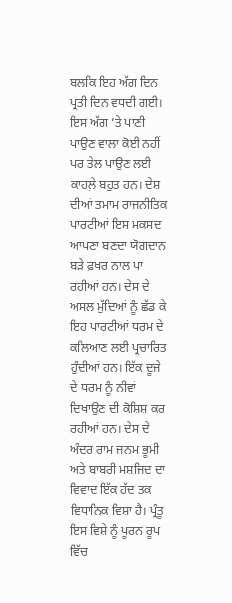ਬਲਕਿ ਇਹ ਅੱਗ ਦਿਨ ਪ੍ਰਤੀ ਦਿਨ ਵਧਦੀ ਗਈ। ਇਸ ਅੱਗ ’ਤੇ ਪਾਣੀ ਪਾਉਣ ਵਾਲਾ ਕੋਈ ਨਹੀਂ ਪਰ ਤੇਲ ਪਾਉਣ ਲਈ ਕਾਹਲ਼ੇ ਬਹੁਤ ਹਨ। ਦੇਸ਼ ਦੀਆਂ ਤਮਾਮ ਰਾਜਨੀਤਿਕ ਪਾਰਟੀਆਂ ਇਸ ਮਕਸਦ ਆਪਣਾ ਬਣਦਾ ਯੋਗਦਾਨ ਬੜੇ ਫ਼ਖਰ ਨਾਲ ਪਾ ਰਹੀਆਂ ਹਨ। ਦੇਸ ਦੇ ਅਸਲ ਮੁੱਦਿਆਂ ਨੂੰ ਛੱਡ ਕੇ ਇਹ ਪਾਰਟੀਆਂ ਧਰਮ ਦੇ ਕਲਿਆਣ ਲਈ ਪ੍ਰਚਾਰਿਤ ਹੁੰਦੀਆਂ ਹਨ। ਇੱਕ ਦੂਜੇ ਦੇ ਧਰਮ ਨੂੰ ਨੀਵਾਂ ਦਿਖਾਉਣ ਦੀ ਕੋਸ਼ਿਸ਼ ਕਰ ਰਹੀਆਂ ਹਨ। ਦੇਸ ਦੇ ਅੰਦਰ ਰਾਮ ਜਨਮ ਭੂਮੀ ਅਤੇ ਬਾਬਰੀ ਮਸ਼ਜਿਦ ਦਾ ਵਿਵਾਦ ਇੱਕ ਹੱਦ ਤਕ ਵਿਧਾਨਿਕ ਵਿਸ਼ਾ ਹੈ। ਪ੍ਰੰਤੂ ਇਸ ਵਿਸ਼ੇ ਨੂੰ ਪੂਰਨ ਰੂਪ ਵਿੱਚ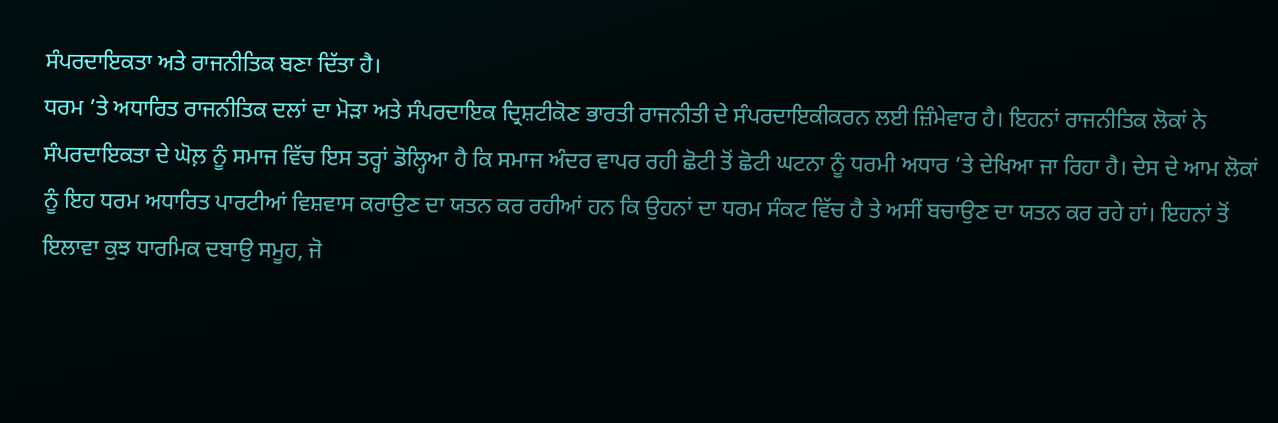ਸੰਪਰਦਾਇਕਤਾ ਅਤੇ ਰਾਜਨੀਤਿਕ ਬਣਾ ਦਿੱਤਾ ਹੈ।
ਧਰਮ ’ਤੇ ਅਧਾਰਿਤ ਰਾਜਨੀਤਿਕ ਦਲਾਂ ਦਾ ਮੋੜਾ ਅਤੇ ਸੰਪਰਦਾਇਕ ਦ੍ਰਿਸ਼ਟੀਕੋਣ ਭਾਰਤੀ ਰਾਜਨੀਤੀ ਦੇ ਸੰਪਰਦਾਇਕੀਕਰਨ ਲਈ ਜ਼ਿੰਮੇਵਾਰ ਹੈ। ਇਹਨਾਂ ਰਾਜਨੀਤਿਕ ਲੋਕਾਂ ਨੇ ਸੰਪਰਦਾਇਕਤਾ ਦੇ ਘੋਲ਼ ਨੂੰ ਸਮਾਜ ਵਿੱਚ ਇਸ ਤਰ੍ਹਾਂ ਡੋਲ੍ਹਿਆ ਹੈ ਕਿ ਸਮਾਜ ਅੰਦਰ ਵਾਪਰ ਰਹੀ ਛੋਟੀ ਤੋਂ ਛੋਟੀ ਘਟਨਾ ਨੂੰ ਧਰਮੀ ਅਧਾਰ ’ਤੇ ਦੇਖਿਆ ਜਾ ਰਿਹਾ ਹੈ। ਦੇਸ ਦੇ ਆਮ ਲੋਕਾਂ ਨੂੰ ਇਹ ਧਰਮ ਅਧਾਰਿਤ ਪਾਰਟੀਆਂ ਵਿਸ਼ਵਾਸ ਕਰਾਉਣ ਦਾ ਯਤਨ ਕਰ ਰਹੀਆਂ ਹਨ ਕਿ ਉਹਨਾਂ ਦਾ ਧਰਮ ਸੰਕਟ ਵਿੱਚ ਹੈ ਤੇ ਅਸੀਂ ਬਚਾਉਣ ਦਾ ਯਤਨ ਕਰ ਰਹੇ ਹਾਂ। ਇਹਨਾਂ ਤੋਂ ਇਲਾਵਾ ਕੁਝ ਧਾਰਮਿਕ ਦਬਾਉ ਸਮੂਹ, ਜੋ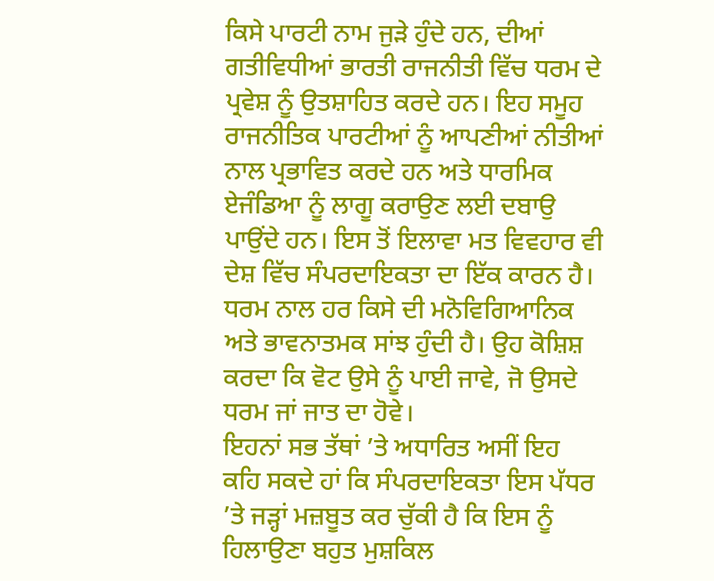ਕਿਸੇ ਪਾਰਟੀ ਨਾਮ ਜੁੜੇ ਹੁੰਦੇ ਹਨ, ਦੀਆਂ ਗਤੀਵਿਧੀਆਂ ਭਾਰਤੀ ਰਾਜਨੀਤੀ ਵਿੱਚ ਧਰਮ ਦੇ ਪ੍ਰਵੇਸ਼ ਨੂੰ ਉਤਸ਼ਾਹਿਤ ਕਰਦੇ ਹਨ। ਇਹ ਸਮੂਹ ਰਾਜਨੀਤਿਕ ਪਾਰਟੀਆਂ ਨੂੰ ਆਪਣੀਆਂ ਨੀਤੀਆਂ ਨਾਲ ਪ੍ਰਭਾਵਿਤ ਕਰਦੇ ਹਨ ਅਤੇ ਧਾਰਮਿਕ ਏਜੰਡਿਆ ਨੂੰ ਲਾਗੂ ਕਰਾਉਣ ਲਈ ਦਬਾਉ ਪਾਉਂਦੇ ਹਨ। ਇਸ ਤੋਂ ਇਲਾਵਾ ਮਤ ਵਿਵਹਾਰ ਵੀ ਦੇਸ਼ ਵਿੱਚ ਸੰਪਰਦਾਇਕਤਾ ਦਾ ਇੱਕ ਕਾਰਨ ਹੈ। ਧਰਮ ਨਾਲ ਹਰ ਕਿਸੇ ਦੀ ਮਨੋਵਿਗਿਆਨਿਕ ਅਤੇ ਭਾਵਨਾਤਮਕ ਸਾਂਝ ਹੁੰਦੀ ਹੈ। ਉਹ ਕੋਸ਼ਿਸ਼ ਕਰਦਾ ਕਿ ਵੋਟ ਉਸੇ ਨੂੰ ਪਾਈ ਜਾਵੇ, ਜੋ ਉਸਦੇ ਧਰਮ ਜਾਂ ਜਾਤ ਦਾ ਹੋਵੇ।
ਇਹਨਾਂ ਸਭ ਤੱਥਾਂ ’ਤੇ ਅਧਾਰਿਤ ਅਸੀਂ ਇਹ ਕਹਿ ਸਕਦੇ ਹਾਂ ਕਿ ਸੰਪਰਦਾਇਕਤਾ ਇਸ ਪੱਧਰ ’ਤੇ ਜੜ੍ਹਾਂ ਮਜ਼ਬੂਤ ਕਰ ਚੁੱਕੀ ਹੈ ਕਿ ਇਸ ਨੂੰ ਹਿਲਾਉਣਾ ਬਹੁਤ ਮੁਸ਼ਕਿਲ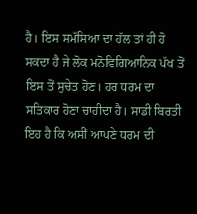ਹੈ। ਇਸ ਸਮੱਸਿਆ ਦਾ ਹੱਲ ਤਾਂ ਹੀ ਹੋ ਸਕਦਾ ਹੈ ਜੇ ਲੋਕ ਮਨੋਵਿਗਿਆਨਿਕ ਪੱਖ ਤੋਂ ਇਸ ਤੋਂ ਸੁਚੇਤ ਹੋਣ। ਹਰ ਧਰਮ ਦਾ ਸਤਿਕਾਰ ਹੋਣਾ ਚਾਹੀਦਾ ਹੈ। ਸਾਡੀ ਬਿਰਤੀ ਇਹ ਹੈ ਕਿ ਅਸੀਂ ਆਪਣੇ ਧਰਮ ਦੀ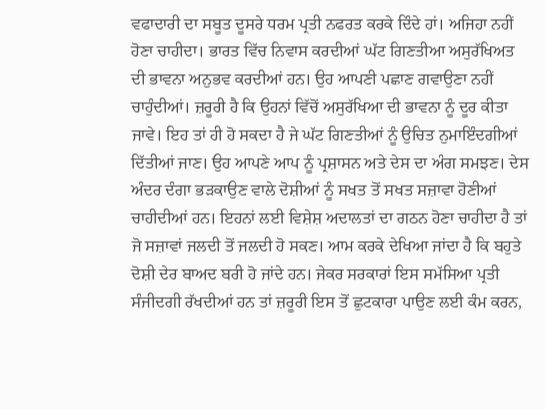ਵਫਾਦਾਰੀ ਦਾ ਸਬੂਤ ਦੂਸਰੇ ਧਰਮ ਪ੍ਰਤੀ ਨਫਰਤ ਕਰਕੇ ਦਿੰਦੇ ਹਾਂ। ਅਜਿਹਾ ਨਹੀਂ ਹੋਣਾ ਚਾਹੀਦਾ। ਭਾਰਤ ਵਿੱਚ ਨਿਵਾਸ ਕਰਦੀਆਂ ਘੱਟ ਗਿਣਤੀਆ ਅਸੁਰੱਖਿਅਤ ਦੀ ਭਾਵਨਾ ਅਨੁਭਵ ਕਰਦੀਆਂ ਹਨ। ਉਹ ਆਪਣੀ ਪਛਾਣ ਗਵਾਉਣਾ ਨਹੀਂ ਚਾਹੁੰਦੀਆਂ। ਜ਼ਰੂਰੀ ਹੈ ਕਿ ਉਹਨਾਂ ਵਿੱਚੋਂ ਅਸੁਰੱਖਿਆ ਦੀ ਭਾਵਨਾ ਨੂੰ ਦੂਰ ਕੀਤਾ ਜਾਵੇ। ਇਹ ਤਾਂ ਹੀ ਹੋ ਸਕਦਾ ਹੈ ਜੇ ਘੱਟ ਗਿਣਤੀਆਂ ਨੂੰ ਉਚਿਤ ਨੁਮਾਇੰਦਗੀਆਂ ਦਿੱਤੀਆਂ ਜਾਣ। ਉਹ ਆਪਣੇ ਆਪ ਨੂੰ ਪ੍ਰਸ਼ਾਸਨ ਅਤੇ ਦੇਸ ਦਾ ਅੰਗ ਸਮਝਣ। ਦੇਸ ਅੰਦਰ ਦੰਗਾ ਭੜਕਾਉਣ ਵਾਲੇ ਦੋਸ਼ੀਆਂ ਨੂੰ ਸਖਤ ਤੋਂ ਸਖਤ ਸਜ਼ਾਵਾ ਹੋਣੀਆਂ ਚਾਹੀਦੀਆਂ ਹਨ। ਇਹਨਾਂ ਲਈ ਵਿਸ਼ੇਸ਼ ਅਦਾਲਤਾਂ ਦਾ ਗਠਨ ਹੋਣਾ ਚਾਹੀਦਾ ਹੈ ਤਾਂ ਜੋ ਸਜ਼ਾਵਾਂ ਜਲਦੀ ਤੋਂ ਜਲਦੀ ਹੋ ਸਕਣ। ਆਮ ਕਰਕੇ ਦੇਖਿਆ ਜਾਂਦਾ ਹੈ ਕਿ ਬਹੁਤੇ ਦੋਸ਼ੀ ਦੇਰ ਬਾਅਦ ਬਰੀ ਹੋ ਜਾਂਦੇ ਹਨ। ਜੇਕਰ ਸਰਕਾਰਾਂ ਇਸ ਸਮੱਸਿਆ ਪ੍ਰਤੀ ਸੰਜੀਦਗੀ ਰੱਖਦੀਆਂ ਹਨ ਤਾਂ ਜ਼ਰੂਰੀ ਇਸ ਤੋਂ ਛੁਟਕਾਰਾ ਪਾਉਣ ਲਈ ਕੰਮ ਕਰਨ,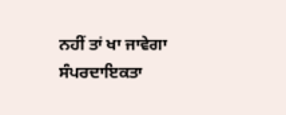ਨਹੀਂ ਤਾਂ ਖਾ ਜਾਵੇਗਾ ਸੰਪਰਦਾਇਕਤਾ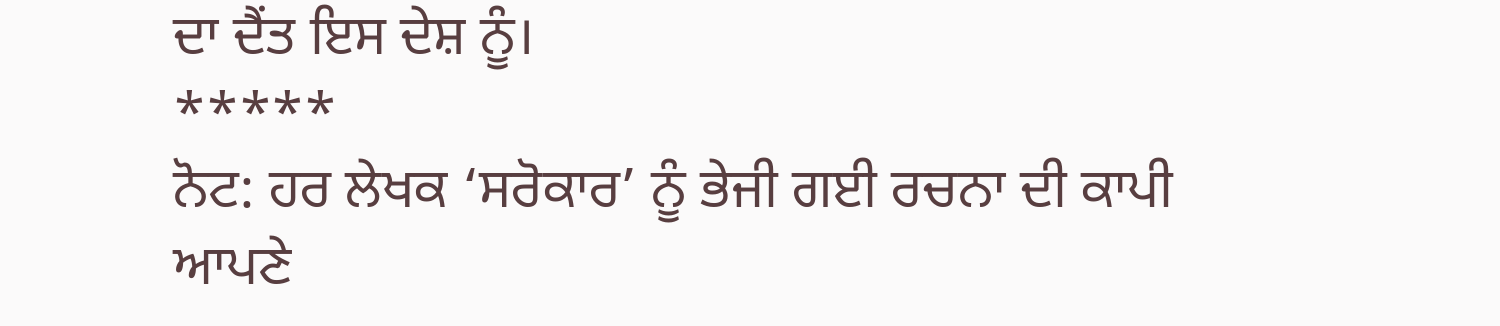ਦਾ ਦੈਂਤ ਇਸ ਦੇਸ਼ ਨੂੰ।
*****
ਨੋਟ: ਹਰ ਲੇਖਕ ‘ਸਰੋਕਾਰ’ ਨੂੰ ਭੇਜੀ ਗਈ ਰਚਨਾ ਦੀ ਕਾਪੀ ਆਪਣੇ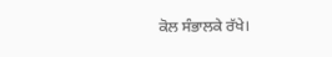ਕੋਲ ਸੰਭਾਲਕੇ ਰੱਖੇ।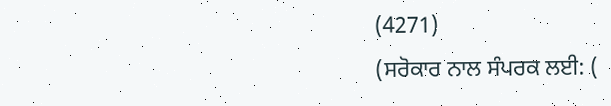(4271)
(ਸਰੋਕਾਰ ਨਾਲ ਸੰਪਰਕ ਲਈ: (